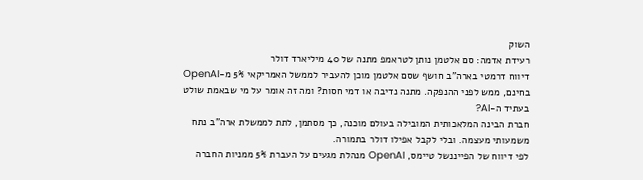השוק
רעידת אדמה: סם אלטמן נותן לטראמפ מתנה של 40 מיליארד דולר
דיווח דרמטי בארה"ב חושף שסם אלטמן מוכן להעביר לממשל האמריקאי 5% מ-OpenAI בחינם, ממש לפני ההנפקה. מתנה נדיבה או דמי חסות? ומה זה אומר על מי שבאמת שולט בעתיד ה-AI?
חברת הבינה המלאכותית המובילה בעולם מוכנה, כך מסתמן, לתת לממשלת ארה"ב נתח משמעותי מעצמה. ובלי לקבל אפילו דולר בתמורה.
לפי דיווח של הפייננשל טיימס, OpenAI מנהלת מגעים על העברת 5% ממניות החברה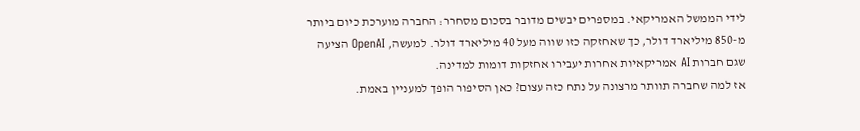לידי הממשל האמריקאי. במספרים יבשים מדובר בסכום מסחרר: החברה מוערכת כיום ביותר מ-850 מיליארד דולר, כך שאחזקה כזו שווה מעל 40 מיליארד דולר. למעשה, OpenAI הציעה שגם חברות AI אמריקאיות אחרות יעבירו אחזקות דומות למדינה.
אז למה שחברה תוותר מרצונה על נתח כזה עצום? כאן הסיפור הופך למעניין באמת.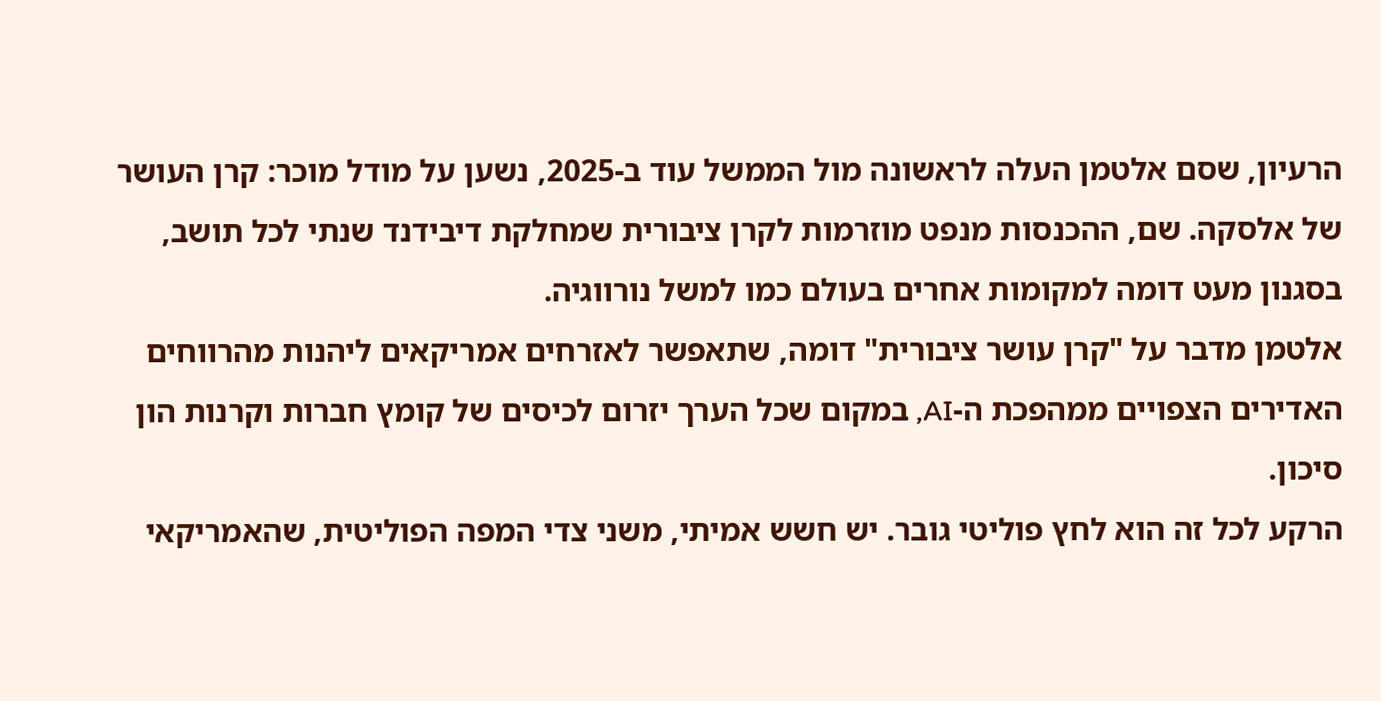הרעיון, שסם אלטמן העלה לראשונה מול הממשל עוד ב-2025, נשען על מודל מוכר: קרן העושר של אלסקה. שם, ההכנסות מנפט מוזרמות לקרן ציבורית שמחלקת דיבידנד שנתי לכל תושב, בסגנון מעט דומה למקומות אחרים בעולם כמו למשל נורווגיה.
אלטמן מדבר על "קרן עושר ציבורית" דומה, שתאפשר לאזרחים אמריקאים ליהנות מהרווחים האדירים הצפויים ממהפכת ה-AI, במקום שכל הערך יזרום לכיסים של קומץ חברות וקרנות הון סיכון.
הרקע לכל זה הוא לחץ פוליטי גובר. יש חשש אמיתי, משני צדי המפה הפוליטית, שהאמריקאי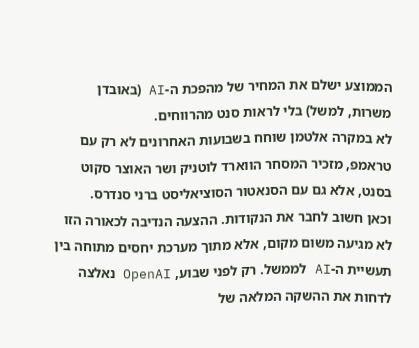הממוצע ישלם את המחיר של מהפכת ה-AI (באובדן משרות, למשל) בלי לראות סנט מהרווחים.
לא במקרה אלטמן שוחח בשבועות האחרונים לא רק עם טראמפ, מזכיר המסחר הווארד לוטניק ושר האוצר סקוט בסנט, אלא גם עם הסנאטור הסוציאליסט ברני סנדרס.
וכאן חשוב לחבר את הנקודות. ההצעה הנדיבה לכאורה הזו לא מגיעה משום מקום, אלא מתוך מערכת יחסים מתוחה בין תעשיית ה-AI לממשל. רק לפני שבוע, OpenAI נאלצה לדחות את ההשקה המלאה של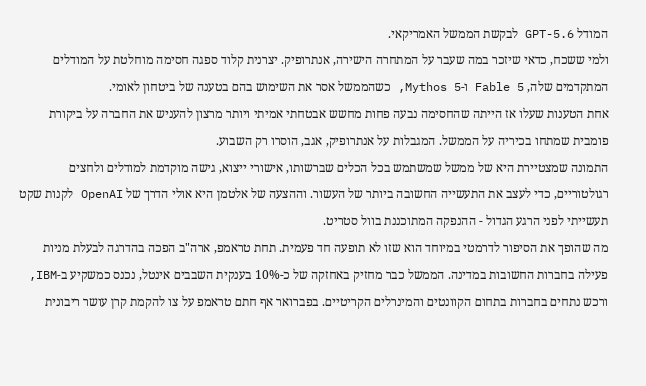המודל GPT-5.6 לבקשת הממשל האמריקאי.
ולמי ששכח, כדאי שיזכר במה שעבר על המתחרה הישירה, אנתרופיק. יצרנית קלוד ספגה חסימה מוחלטת על המודלים המתקדמים שלה, Fable 5 ו-Mythos 5, כשהממשל אסר את השימוש בהם בטענה של ביטחון לאומי.
אחת הטענות שעלו אז הייתה שהחסימה נבעה פחות מחשש אבטחתי אמיתי ויותר מרצון להעניש את החברה על ביקורת פומבית שמתחו בכיריה על הממשל. המגבלות על אנתרופיק, אגב, הוסרו רק השבוע.
התמונה שמצטיירת היא של ממשל שמשתמש בכל הכלים שברשותו, אישורי ייצוא, גישה מוקדמת למודלים ולחצים רגולטוריים, כדי לעצב את התעשייה החשובה ביותר של העשור. וההצעה של אלטמן היא אולי הדרך של OpenAI לקנות שקט תעשייתי לפני הרגע הגדול - ההנפקה המתוכננת בוול סטריט.
מה שהופך את הסיפור לדרמטי במיוחד הוא שזו לא תופעה חד פעמית. תחת טראמפ, ארה"ב הפכה בהדרגה לבעלת מניות פעילה בחברות החשובות במדינה. הממשל כבר מחזיק באחזקה של כ-10% בענקית השבבים אינטל, נכנס כמשקיע ב-IBM, ורכש נתחים בחברות בתחום הקוונטים והמינרלים הקריטיים. בפברואר אף חתם טראמפ על צו להקמת קרן עושר ריבונית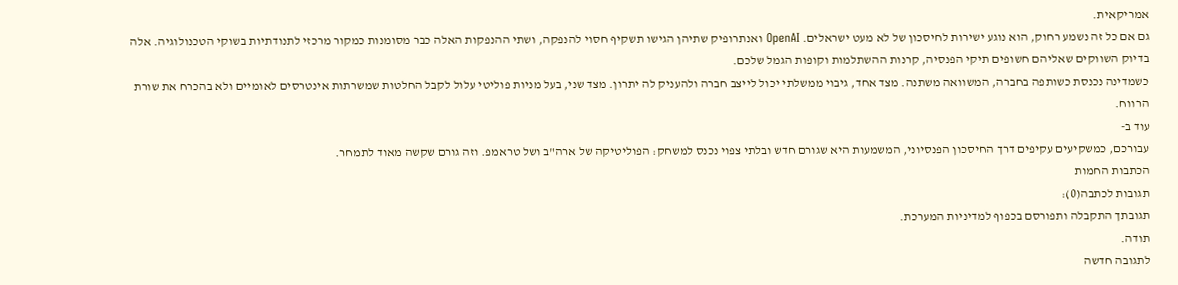אמריקאית.
גם אם כל זה נשמע רחוק, הוא נוגע ישירות לחיסכון של לא מעט ישראלים. OpenAI ואנתרופיק שתיהן הגישו תשקיף חסוי להנפקה, ושתי ההנפקות האלה כבר מסומנות כמקור מרכזי לתנודתיות בשוקי הטכנולוגיה. אלה בדיוק השווקים שאליהם חשופים תיקי הפנסיה, קרנות ההשתלמות וקופות הגמל שלכם.
כשמדינה נכנסת כשותפה בחברה, המשוואה משתנה. מצד אחד, גיבוי ממשלתי יכול לייצב חברה ולהעניק לה יתרון. מצד שני, בעל מניות פוליטי עלול לקבל החלטות שמשרתות אינטרסים לאומיים ולא בהכרח את שורת הרווח.
עוד ב-
עבורכם, כמשקיעים עקיפים דרך החיסכון הפנסיוני, המשמעות היא שגורם חדש ובלתי צפוי נכנס למשחק: הפוליטיקה של ארה"ב ושל טראמפ. וזה גורם שקשה מאוד לתמחר.
הכתבות החמות
תגובות לכתבה(0):
תגובתך התקבלה ותפורסם בכפוף למדיניות המערכת.
תודה.
לתגובה חדשה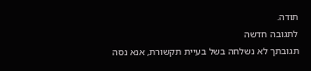תודה.
לתגובה חדשה
תגובתך לא נשלחה בשל בעיית תקשורת, אנא נסה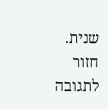שנית.
חזור לתגובה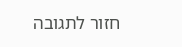חזור לתגובה